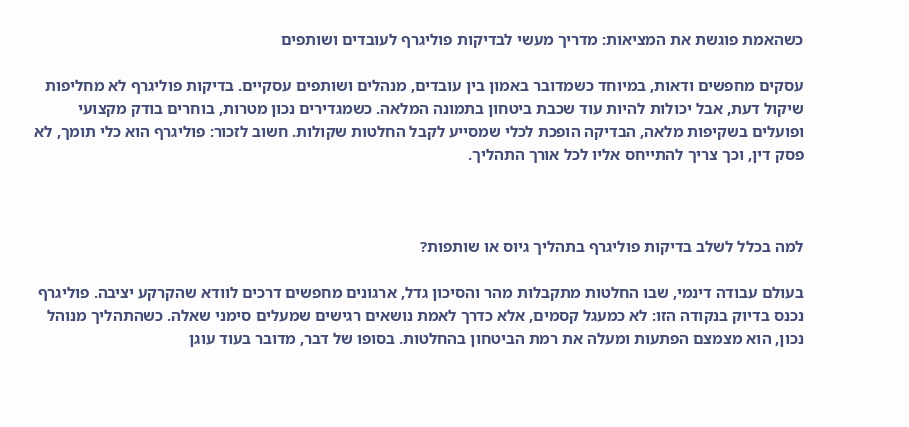כשהאמת פוגשת את המציאות: מדריך מעשי לבדיקות פוליגרף לעובדים ושותפים

עסקים מחפשים ודאות, במיוחד כשמדובר באמון בין עובדים, מנהלים ושותפים עסקיים. בדיקות פוליגרף לא מחליפות שיקול דעת, אבל יכולות להיות עוד שכבת ביטחון בתמונה המלאה. כשמגדירים נכון מטרות, בוחרים בודק מקצועי ופועלים בשקיפות מלאה, הבדיקה הופכת לכלי שמסייע לקבל החלטות שקולות. חשוב לזכור: פוליגרף הוא כלי תומך, לא פסק דין, וכך צריך להתייחס אליו לכל אורך התהליך.



למה בכלל לשלב בדיקות פוליגרף בתהליך גיוס או שותפות?

בעולם עבודה דינמי, שבו החלטות מתקבלות מהר והסיכון גדל, ארגונים מחפשים דרכים לוודא שהקרקע יציבה. פוליגרף נכנס בדיוק בנקודה הזו: לא כמעגל קסמים, אלא כדרך לאמת נושאים רגישים שמעלים סימני שאלה. כשהתהליך מנוהל נכון, הוא מצמצם הפתעות ומעלה את רמת הביטחון בהחלטות. בסופו של דבר, מדובר בעוד עוגן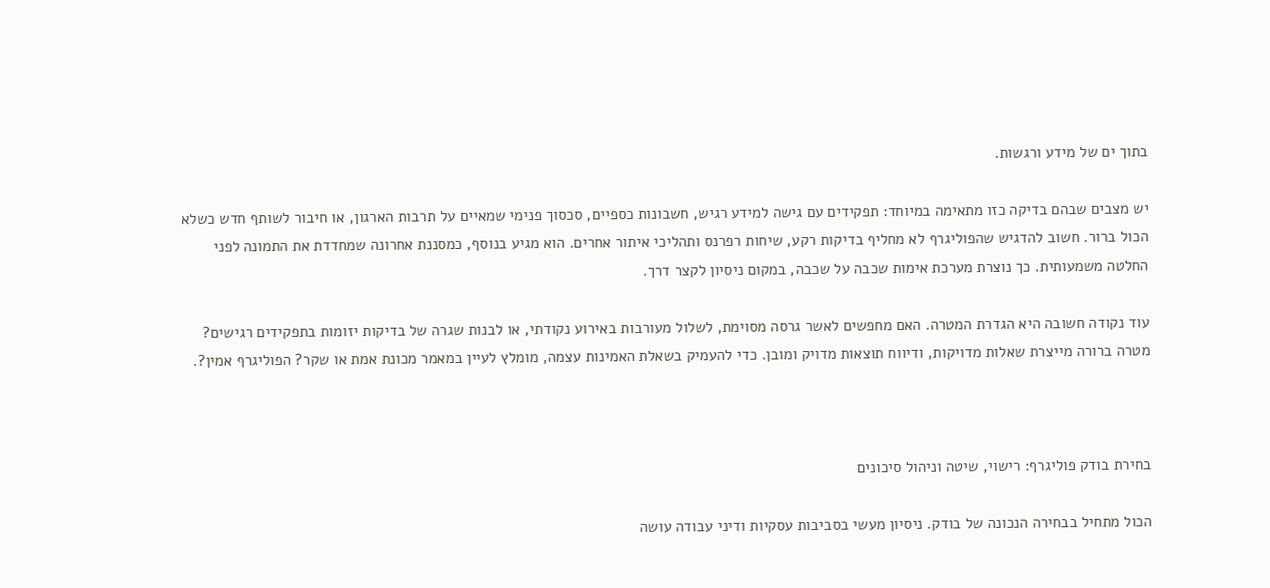בתוך ים של מידע ורגשות.

יש מצבים שבהם בדיקה כזו מתאימה במיוחד: תפקידים עם גישה למידע רגיש, חשבונות כספיים, סכסוך פנימי שמאיים על תרבות הארגון, או חיבור לשותף חדש כשלא הכול ברור. חשוב להדגיש שהפוליגרף לא מחליף בדיקות רקע, שיחות רפרנס ותהליכי איתור אחרים. הוא מגיע בנוסף, כמסננת אחרונה שמחדדת את התמונה לפני החלטה משמעותית. כך נוצרת מערכת אימות שכבה על שכבה, במקום ניסיון לקצר דרך.

עוד נקודה חשובה היא הגדרת המטרה. האם מחפשים לאשר גרסה מסוימת, לשלול מעורבות באירוע נקודתי, או לבנות שגרה של בדיקות יזומות בתפקידים רגישים? מטרה ברורה מייצרת שאלות מדויקות, ודיווח תוצאות מדויק ומובן. כדי להעמיק בשאלת האמינות עצמה, מומלץ לעיין במאמר מכונת אמת או שקר? הפוליגרף אמין?.



בחירת בודק פוליגרף: רישוי, שיטה וניהול סיכונים

הכול מתחיל בבחירה הנכונה של בודק. ניסיון מעשי בסביבות עסקיות ודיני עבודה עושה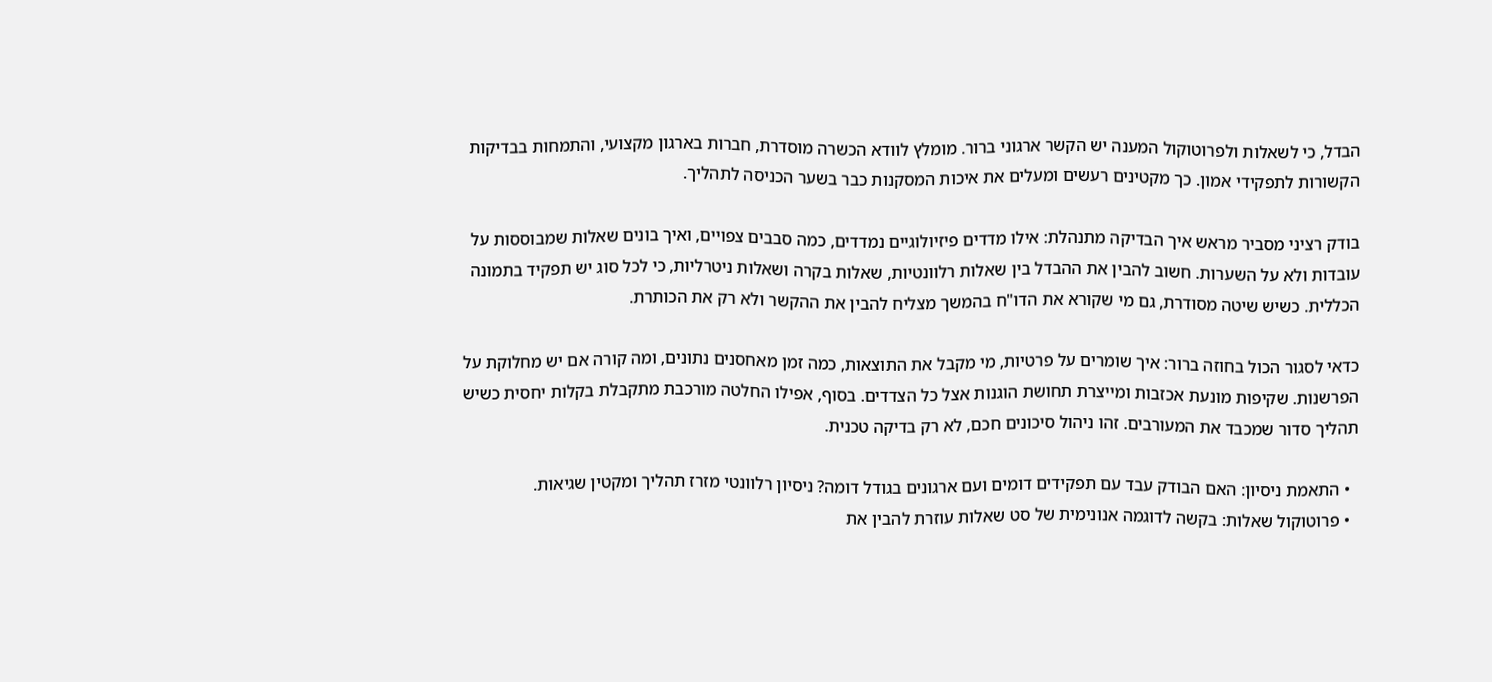הבדל, כי לשאלות ולפרוטוקול המענה יש הקשר ארגוני ברור. מומלץ לוודא הכשרה מוסדרת, חברות בארגון מקצועי, והתמחות בבדיקות הקשורות לתפקידי אמון. כך מקטינים רעשים ומעלים את איכות המסקנות כבר בשער הכניסה לתהליך.

בודק רציני מסביר מראש איך הבדיקה מתנהלת: אילו מדדים פיזיולוגיים נמדדים, כמה סבבים צפויים, ואיך בונים שאלות שמבוססות על עובדות ולא על השערות. חשוב להבין את ההבדל בין שאלות רלוונטיות, שאלות בקרה ושאלות ניטרליות, כי לכל סוג יש תפקיד בתמונה הכללית. כשיש שיטה מסודרת, גם מי שקורא את הדו"ח בהמשך מצליח להבין את ההקשר ולא רק את הכותרת.

כדאי לסגור הכול בחוזה ברור: איך שומרים על פרטיות, מי מקבל את התוצאות, כמה זמן מאחסנים נתונים, ומה קורה אם יש מחלוקת על הפרשנות. שקיפות מונעת אכזבות ומייצרת תחושת הוגנות אצל כל הצדדים. בסוף, אפילו החלטה מורכבת מתקבלת בקלות יחסית כשיש תהליך סדור שמכבד את המעורבים. זהו ניהול סיכונים חכם, לא רק בדיקה טכנית.

  • התאמת ניסיון: האם הבודק עבד עם תפקידים דומים ועם ארגונים בגודל דומה? ניסיון רלוונטי מזרז תהליך ומקטין שגיאות.
  • פרוטוקול שאלות: בקשה לדוגמה אנונימית של סט שאלות עוזרת להבין את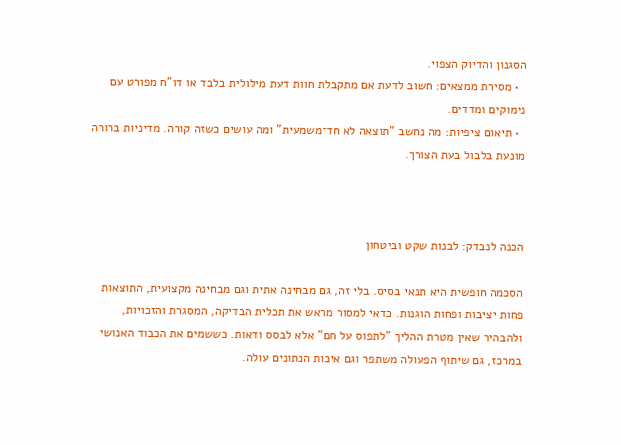הסגנון והדיוק הצפוי.
  • מסירת ממצאים: חשוב לדעת אם מתקבלת חוות דעת מילולית בלבד או דו"ח מפורט עם נימוקים ומדדים.
  • תיאום ציפיות: מה נחשב "תוצאה לא חד־משמעית" ומה עושים כשזה קורה. מדיניות ברורה מונעת בלבול בעת הצורך.



הכנה לנבדק: לבנות שקט וביטחון

הסכמה חופשית היא תנאי בסיס. בלי זה, גם מבחינה אתית וגם מבחינה מקצועית, התוצאות פחות יציבות ופחות הוגנות. כדאי למסור מראש את תכלית הבדיקה, המסגרת והזכויות, ולהבהיר שאין מטרת ההליך "לתפוס על חם" אלא לבסס ודאות. כששמים את הכבוד האנושי במרכז, גם שיתוף הפעולה משתפר וגם איכות הנתונים עולה.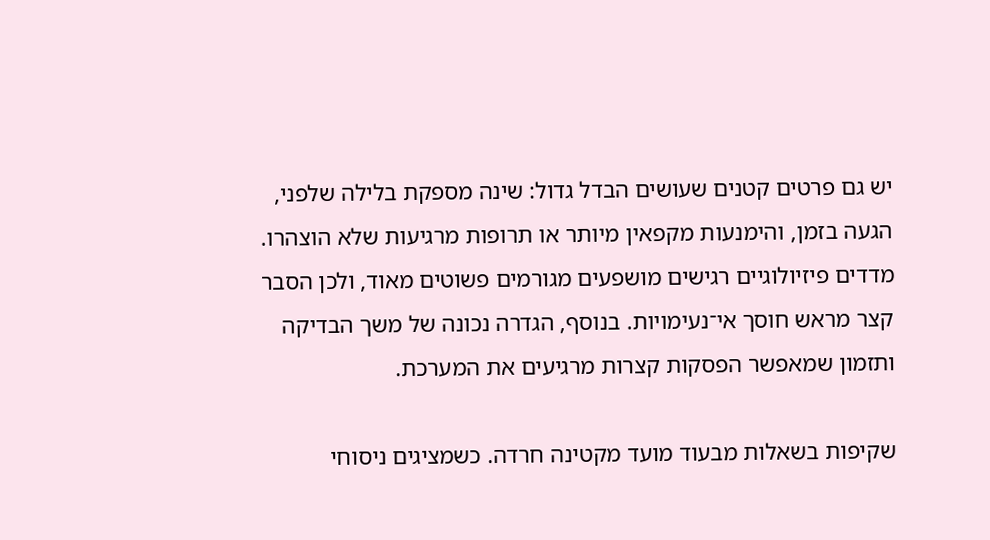יש גם פרטים קטנים שעושים הבדל גדול: שינה מספקת בלילה שלפני, הגעה בזמן, והימנעות מקפאין מיותר או תרופות מרגיעות שלא הוצהרו. מדדים פיזיולוגיים רגישים מושפעים מגורמים פשוטים מאוד, ולכן הסבר קצר מראש חוסך אי־נעימויות. בנוסף, הגדרה נכונה של משך הבדיקה ותזמון שמאפשר הפסקות קצרות מרגיעים את המערכת.

שקיפות בשאלות מבעוד מועד מקטינה חרדה. כשמציגים ניסוחי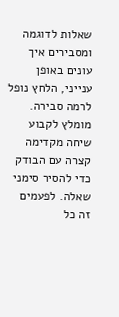שאלות לדוגמה ומסבירים איך עונים באופן ענייני, הלחץ נופל לרמה סבירה. מומלץ לקבוע שיחה מקדימה קצרה עם הבודק כדי להסיר סימני שאלה. לפעמים זה כל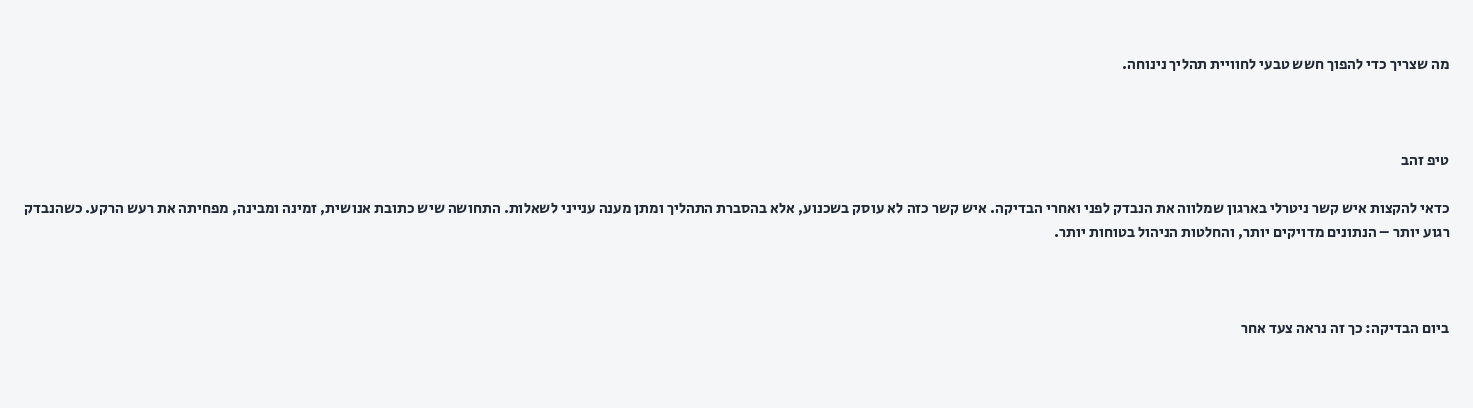מה שצריך כדי להפוך חשש טבעי לחוויית תהליך נינוחה.



טיפ זהב

כדאי להקצות איש קשר ניטרלי בארגון שמלווה את הנבדק לפני ואחרי הבדיקה. איש קשר כזה לא עוסק בשכנוע, אלא בהסברת התהליך ומתן מענה ענייני לשאלות. התחושה שיש כתובת אנושית, זמינה ומבינה, מפחיתה את רעש הרקע. כשהנבדק רגוע יותר – הנתונים מדויקים יותר, והחלטות הניהול בטוחות יותר.



ביום הבדיקה: כך זה נראה צעד אחר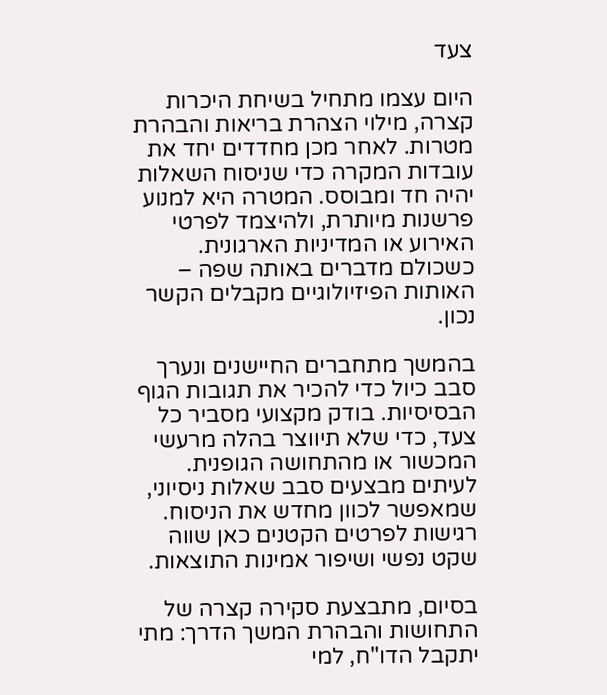צעד

היום עצמו מתחיל בשיחת היכרות קצרה, מילוי הצהרת בריאות והבהרת מטרות. לאחר מכן מחדדים יחד את עובדות המקרה כדי שניסוח השאלות יהיה חד ומבוסס. המטרה היא למנוע פרשנות מיותרת, ולהיצמד לפרטי האירוע או המדיניות הארגונית. כשכולם מדברים באותה שפה – האותות הפיזיולוגיים מקבלים הקשר נכון.

בהמשך מתחברים החיישנים ונערך סבב כיול כדי להכיר את תגובות הגוף הבסיסיות. בודק מקצועי מסביר כל צעד, כדי שלא תיווצר בהלה מרעשי המכשור או מהתחושה הגופנית. לעיתים מבצעים סבב שאלות ניסיוני, שמאפשר לכוון מחדש את הניסוח. רגישות לפרטים הקטנים כאן שווה שקט נפשי ושיפור אמינות התוצאות.

בסיום, מתבצעת סקירה קצרה של התחושות והבהרת המשך הדרך: מתי יתקבל הדו"ח, למי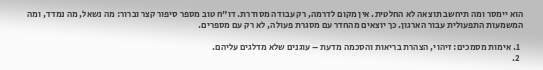הוא יימסר ומה תיחשב תוצאה לא החלטית. אין מקום לדרמה, רק עבודה מסודרת. דו"ח טוב מספר סיפור קצר וברור: מה נשאל, מה נמדד, ומה המשמעות התפעולית עבור הארגון. כך יוצאים מהחדר עם מסגרת פעולה, לא רק עם מספרים.

  1. אימות מסמכים: זיהוי, הצהרת בריאות והסכמה מדעת – עוגנים שלא מדלגים עליהם.
  2.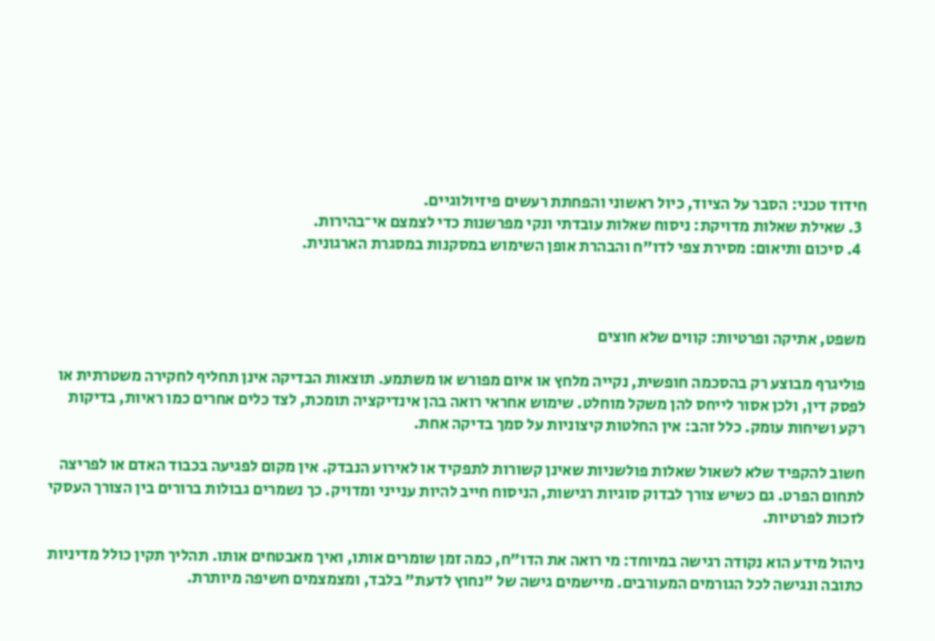חידוד טכני: הסבר על הציוד, כיול ראשוני והפחתת רעשים פיזיולוגיים.
  3. שאילת שאלות מדויקת: ניסוח שאלות עובדתי ונקי מפרשנות כדי לצמצם אי־בהירות.
  4. סיכום ותיאום: מסירת צפי לדו"ח והבהרת אופן השימוש במסקנות במסגרת הארגונית.



משפט, אתיקה ופרטיות: קווים שלא חוצים

פוליגרף מבוצע רק בהסכמה חופשית, נקייה מלחץ או איום מפורש או משתמע. תוצאות הבדיקה אינן תחליף לחקירה משטרתית או לפסק דין, ולכן אסור לייחס להן משקל מוחלט. שימוש אחראי רואה בהן אינדיקציה תומכת, לצד כלים אחרים כמו ראיות, בדיקות רקע ושיחות עומק. כלל זהב: אין החלטות קיצוניות על סמך בדיקה אחת.

חשוב להקפיד שלא לשאול שאלות פולשניות שאינן קשורות לתפקיד או לאירוע הנבדק. אין מקום לפגיעה בכבוד האדם או לפריצה לתחום הפרט. גם כשיש צורך לבדוק סוגיות רגישות, הניסוח חייב להיות ענייני ומדויק. כך נשמרים גבולות ברורים בין הצורך העסקי לזכות לפרטיות.

ניהול מידע הוא נקודה רגישה במיוחד: מי רואה את הדו"ח, כמה זמן שומרים אותו, ואיך מאבטחים אותו. תהליך תקין כולל מדיניות כתובה ונגישה לכל הגורמים המעורבים. מיישמים גישה של "נחוץ לדעת" בלבד, ומצמצמים חשיפה מיותרת.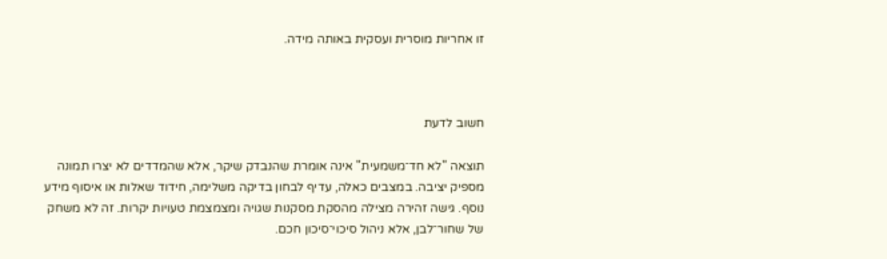זו אחריות מוסרית ועסקית באותה מידה.



חשוב לדעת

תוצאה "לא חד־משמעית" אינה אומרת שהנבדק שיקר, אלא שהמדדים לא יצרו תמונה מספיק יציבה. במצבים כאלה, עדיף לבחון בדיקה משלימה, חידוד שאלות או איסוף מידע נוסף. גישה זהירה מצילה מהסקת מסקנות שגויה ומצמצמת טעויות יקרות. זה לא משחק של שחור־לבן, אלא ניהול סיכוי־סיכון חכם.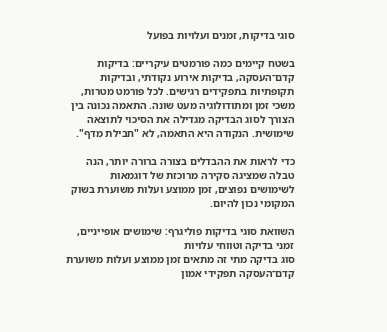סוגי בדיקות, זמנים ועלויות בפועל

בשטח קיימים כמה פורמטים עיקריים: בדיקות קדם־העסקה, בדיקות אירוע נקודתי, ובדיקות תקופתיות בתפקידים רגישים. לכל פורמט מטרות, משכי זמן ומתודולוגיה מעט שונה. התאמה נכונה בין הצורך לסוג הבדיקה מגדילה את הסיכוי לתוצאה שימושית. הנקודה היא התאמה, לא "חבילת מדף".

כדי לראות את ההבדלים בצורה ברורה יותר, הנה טבלה שמציגה סקירה מרוכזת של דוגמאות לשימושים נפוצים, זמן ממוצע ועלות משוערת בשוק המקומי נכון להיום.

השוואת סוגי בדיקות פוליגרף: שימושים אופייניים, זמני בדיקה וטווחי עלויות
סוג בדיקה מתי זה מתאים זמן ממוצע ועלות משוערת
קדם־העסקה תפקידי אמון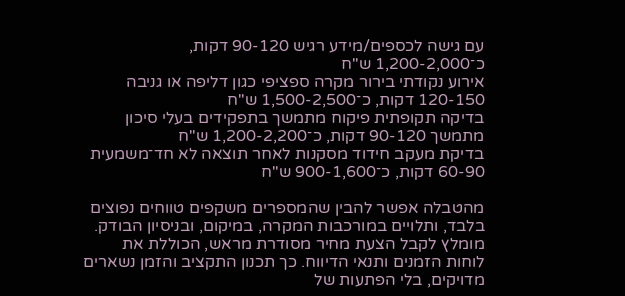עם גישה לכספים/מידע רגיש 90-120 דקות, כ־1,200-2,000 ש"ח
אירוע נקודתי בירור מקרה ספציפי כגון דליפה או גניבה 120-150 דקות, כ־1,500-2,500 ש"ח
בדיקה תקופתית פיקוח מתמשך בתפקידים בעלי סיכון מתמשך 90-120 דקות, כ־1,200-2,200 ש"ח
בדיקת מעקב חידוד מסקנות לאחר תוצאה לא חד־משמעית 60-90 דקות, כ־900-1,600 ש"ח

מהטבלה אפשר להבין שהמספרים משקפים טווחים נפוצים בלבד, ותלויים במורכבות המקרה, במיקום, ובניסיון הבודק. מומלץ לקבל הצעת מחיר מסודרת מראש, הכוללת את לוחות הזמנים ותנאי הדיווח. כך תכנון התקציב והזמן נשארים מדויקים, בלי הפתעות של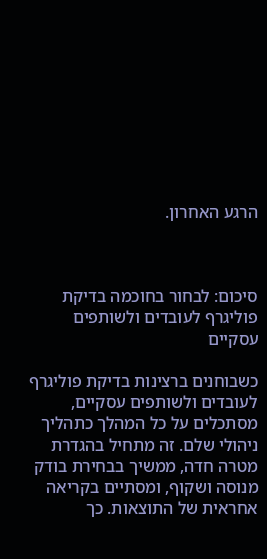הרגע האחרון.



סיכום: לבחור בחוכמה בדיקת פוליגרף לעובדים ולשותפים עסקיים

כשבוחנים ברצינות בדיקת פוליגרף לעובדים ולשותפים עסקיים, מסתכלים על כל המהלך כתהליך ניהולי שלם. זה מתחיל בהגדרת מטרה חדה, ממשיך בבחירת בודק מנוסה ושקוף, ומסתיים בקריאה אחראית של התוצאות. כך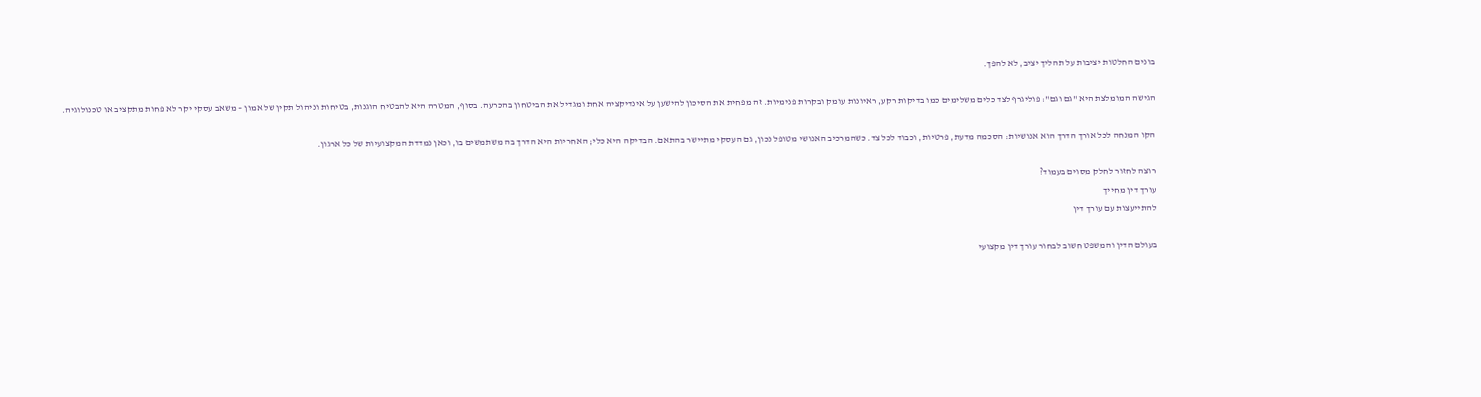בונים החלטות יציבות על תהליך יציב, לא להפך.

הגישה המומלצת היא "גם וגם": פוליגרף לצד כלים משלימים כמו בדיקות רקע, ראיונות עומק ובקרות פנימיות. זה מפחית את הסיכון להישען על אינדיקציה אחת ומגדיל את הביטחון בהכרעה. בסוף, המטרה היא להבטיח הוגנות, בטיחות וניהול תקין של אמון – משאב עסקי יקר לא פחות מתקציב או טכנולוגיה.

הקו המנחה לכל אורך הדרך הוא אנושיות: הסכמה מדעת, פרטיות, וכבוד לכל צד. כשהמרכיב האנושי מטופל נכון, גם העסקי מתיישר בהתאם. הבדיקה היא כלי; האחריות היא הדרך בה משתמשים בו, וכאן נמדדת המקצועיות של כל ארגון.

רוצה לחזור לחלק מסוים בעמוד?
עורך דין מחייך
להתייעצות עם עורך דין

בעולם הדין והמשפט חשוב לבחור עורך דין מקצועי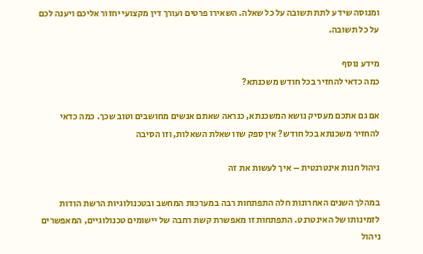ומנוסה שידע לתת תשובה על כל שאלה. השאירו פרטים ועורך דין מקצועי יחזור אליכם ויענה לכם על כל תשובה.

מידע נוסף
כמה כדאי להחזיר בכל חודש משכנתא?

אם גם אתכם מעסיק נושא המשכנתא, כנראה שאתם אנשים מחושבים וטוב שכך. כמה כדאי להחזיר משכנתא בכל חודש? אין ספק שזו שאלת השאלות, וזו הסיבה

ניהול חנות אינטרנטית – איך לעשות את זה

במהלך השנים האחרונות חלה התפתחות רבה במערכות המחשב ובטכנולוגיות הרשת הודות לזמינותו של האינטרנט. התפתחות זו מאפשרת קשת רחבה של יישומים טכנולוגיים, המאפשרים ניהול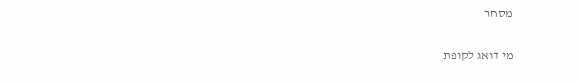מסחר

מי דואג לקופת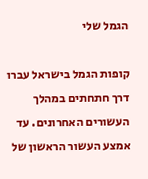הגמל שלי

קופות הגמל בישראל עברו דרך חתחתים במהלך העשורים האחרונים. עד אמצע העשור הראשון של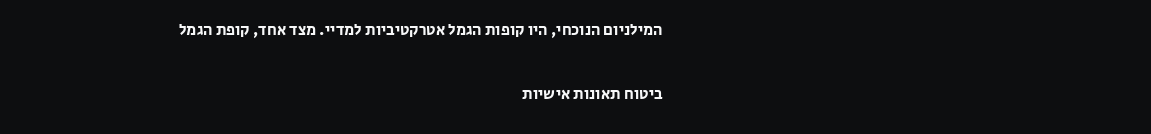המילניום הנוכחי, היו קופות הגמל אטרקטיביות למדיי. מצד אחד, קופת הגמל

ביטוח תאונות אישיות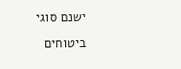ישנם סוגי ביטוחים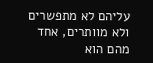עליהם לא מתפשרים ולא מוותרים, אחד מהם הוא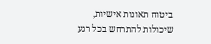ביטוח תאונות אישיות, שיכולות להתרחש בכל רגע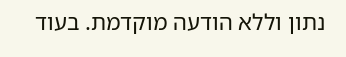נתון וללא הודעה מוקדמת. בעוד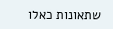שתאונות כאלו